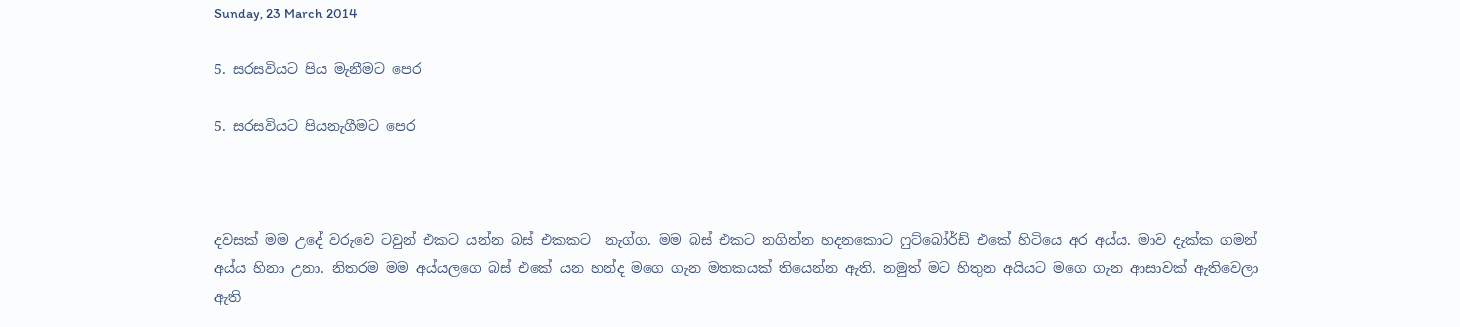Sunday, 23 March 2014

5. සරසවියට පිය මැනීමට පෙර

5. සරසවියට පියනැගීමට පෙර



දවසක් මම උදේ වරුවෙ ටවුන් එකට යන්න බස් එකකට  නැග්ග. මම බස් එකට නගින්න හදනකොට ෆුට්බෝර්ඩ් එකේ හිටියෙ අර අය්ය. මාව දැක්ක ගමන් අය්ය හිනා උනා. නිතරම මම අය්යලගෙ බස් එකේ යන හන්ද මගෙ ගැන මතකයක් තියෙන්න ඇති. නමුත් මට හිතුන අයියට මගෙ ගැන ආසාවක් ඇතිවෙලා ඇති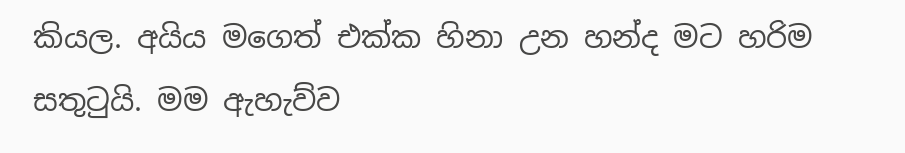කියල. අයිය මගෙත් එක්ක හිනා උන හන්ද මට හරිම සතුටුයි. මම ඇහැව්ව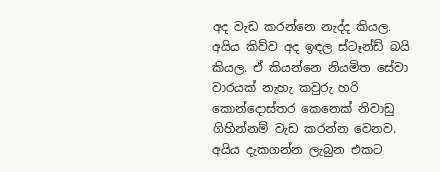අද වැඩ කරන්නෙ නැද්ද කියල. අයිය කිව්ව අද ඉඳල ස්ටෑන්ඩ් බයි කියල. ඒ කියන්නෙ නියමිත සේවා වාරයක් නැහැ කවුරු හරි කොන්දොස්තර කෙනෙක් නිවාඩු ගිහින්නම් වැඩ කරන්න වෙනව. අයිය දැකගන්න ලැබුන එකට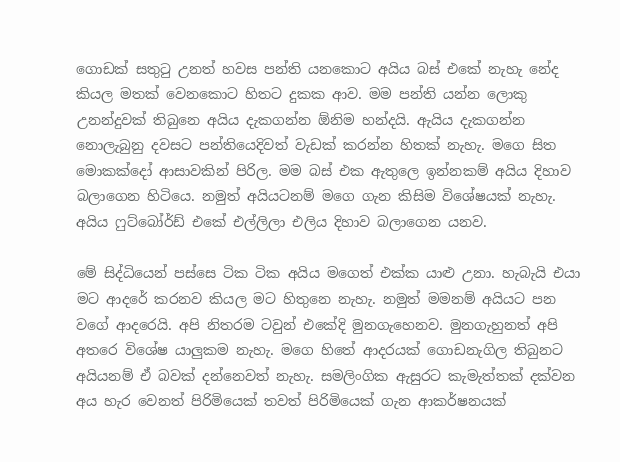ගොඩක් සතුටු උනත් හවස පන්ති යනකොට අයිය බස් එකේ නැහැ නේද කියල මතක් වෙනකොට හිතට දුකක ආව. මම පන්ති යන්න ලොකු උනන්දුවක් තිබුනෙ අයිය දැකගන්න ඕනිම හන්දයි. ඇයිය දැකගන්න නොලැබුනු දවසට පන්තියෙදිවත් වැඩක් කරන්න හිතක් නැහැ. මගෙ සිත මොකක්දෝ ආසාවකින් පිරිල. මම බස් එක ඇතුලෙ ඉන්නකම් අයිය දිහාව බලාගෙන හිටියෙ. නමුත් අයියටනම් මගෙ ගැන කිසිම විශේෂයක් නැහැ. අයිය ෆුට්බෝර්ඩ් එකේ එල්ලිලා එලිය දිහාව බලාගෙන යනව.

මේ සිද්ධියෙන් පස්සෙ ටික ටික අයිය මගෙත් එක්ක යාළු උනා. හැබැයි එයා මට ආදරේ කරනව කියල මට හිතුනෙ නැහැ. නමුත් මමනම් අයියට පන වගේ ආදරෙයි. අපි නිතරම ටවුන් එකේදි මුනගැහෙනව. මුනගැහුනත් අපි අතරෙ විශේෂ යාලුකම නැහැ. මගෙ හිතේ ආදරයක් ගොඩනැගිල තිබුනට අයියනම් ඒ බවක් දන්නෙවත් නැහැ. සමලිංගික ඇසුරට කැමැත්තක් දක්වන අය හැර වෙනත් පිරිමියෙක් තවත් පිරිමියෙක් ගැන ආකර්ෂනයක්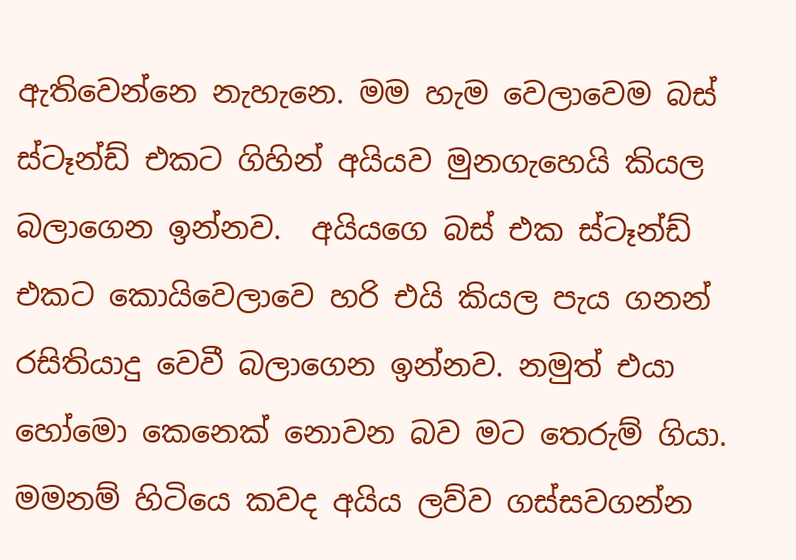ඇතිවෙන්නෙ නැහැනෙ. මම හැම වෙලාවෙම බස් ස්ටෑන්ඩ් එකට ගිහින් අයියව මුනගැහෙයි කියල බලාගෙන ඉන්නව.  අයියගෙ බස් එක ස්ටෑන්ඩ් එකට කොයිවෙලාවෙ හරි එයි කියල පැය ගනන් රසිතියාදු වෙවී බලාගෙන ඉන්නව. නමුත් එයා හෝමො කෙනෙක් නොවන බව මට තෙරුම් ගියා. මමනම් හිටියෙ කවද අයිය ලව්ව ගස්සවගන්න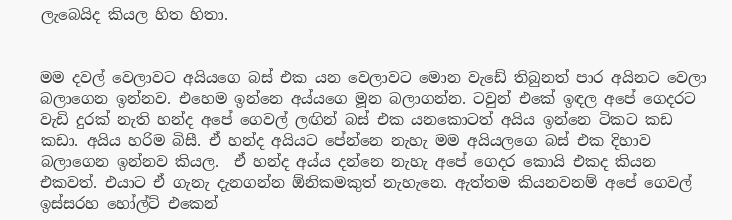ලැබෙයිද කියල හිත හිතා.


මම දවල් වෙලාවට අයියගෙ බස් එක යන වෙලාවට මොන වැඩේ තිබුනත් පාර අයිනට වෙලා බලාගෙන ඉන්නව. එහෙම ඉන්නෙ අය්යගෙ මූන බලාගන්න. ටවුන් එකේ ඉඳල අපේ ගෙදරට වැඩි දුරක් නැති හන්ද අපේ ගෙවල් ලඟින් බස් එක යනකොටත් අයිය ඉන්නෙ ටිකට කඩ කඩා. අයිය හරිම බිසී. ඒ හන්ද අයියට පේන්නෙ නැහැ මම අයියලගෙ බස් එක දිහාව බලාගෙන ඉන්නව කියල.  ඒ හන්ද අය්ය දන්නෙ නැහැ අපේ ගෙදර කොයි එකද කියන එකවත්. එයාට ඒ ගැනැ දැනගන්න ඕනිකමකුත් නැහැනෙ. ඇත්තම කියනවනම් අපේ ගෙවල් ඉස්සරහ හෝල්ට් එකෙන්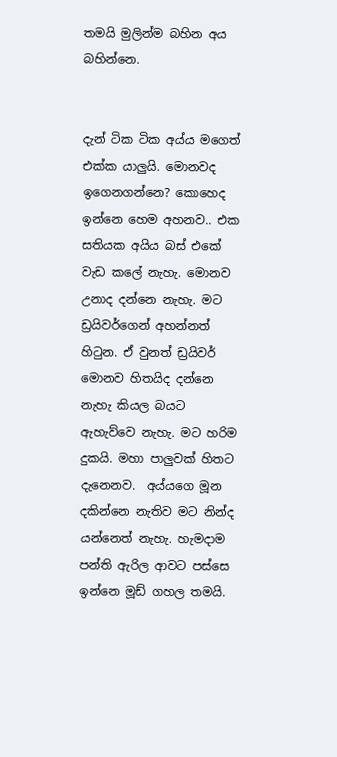තමයි මුලින්ම බහින අය බහින්නෙ.


දැන් ටික ටික අය්ය මගෙත් එක්ක යාලුයි. මොනවද ඉගෙනගන්නෙ? කොහෙද ඉන්නෙ හෙම අහනව.. එක සතියක අයිය බස් එකේ වැඩ කලේ නැහැ. මොනව උනාද දන්නෙ නැහැ. මට ඩ්‍රයිවර්ගෙන් අහන්නත් හිටුන. ඒ වුනත් ඩ්‍රයිවර් මොනව හිතයිද දන්නෙ නැහැ කියල බයට ඇහැව්වෙ නැහැ. මට හරිම දුකයි. මහා පාලුවක් හිතට දැනෙනව.  අය්යගෙ මූන දකින්නෙ නැතිව මට නින්ද යන්නෙත් නැහැ. හැමදාම පන්ති ඇරිල ආවට පස්සෙ ඉන්නෙ මූඩ් ගහල තමයි.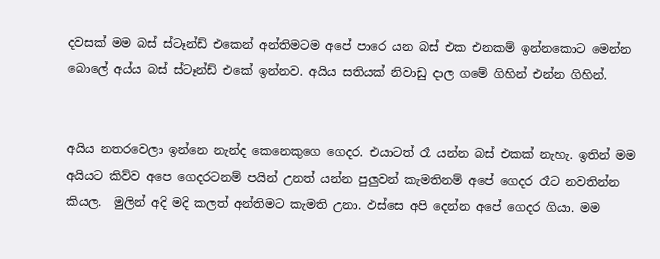දවසක් මම බස් ස්ටෑන්ඩ් එකෙන් අන්තිමටම අපේ පාරෙ යන බස් එක එනකම් ඉන්නකොට මෙන්න බොලේ අය්ය බස් ස්ටෑන්ඩ් එකේ ඉන්නව. අයිය සතියක් නිවාඩු දාල ගමේ ගිහින් එන්න ගිහින්.


අයිය නතරවෙලා ඉන්නෙ නැන්ද කෙනෙකුගෙ ගෙදර. එයාටත් රෑ යන්න බස් එකක් නැහැ. ඉතින් මම අයියට කිව්ව අපෙ ගෙදරටනම් පයින් උනත් යන්න පුලුවන් කැමතිනම් අපේ ගෙදර රෑට නවතින්න කියල.  මුලින් අදි මදි කලත් අන්තිමට කැමති උනා. ඵස්සෙ අපි දෙන්න අපේ ගෙදර ගියා. මම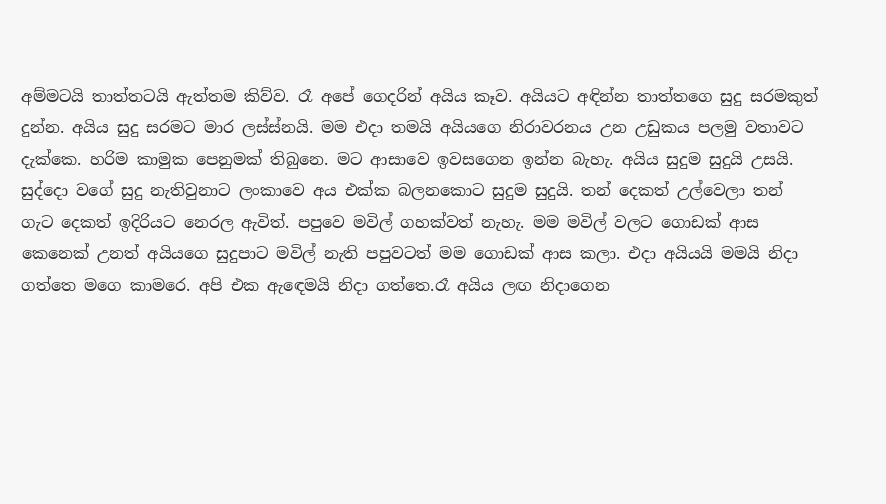අම්මටයි තාත්තටයි ඇත්තම කිව්ව. රෑ අපේ ගෙදරින් අයිය කෑව. අයියට අඳින්න තාත්තගෙ සුදු සරමකුත් දුන්න. අයිය සුදු සරමට මාර ලස්ස්නයි. මම එදා තමයි අයියගෙ නිරාවරනය උන උඩුකය පලමු වතාවට දැක්කෙ. හරිම කාමුක පෙනුමක් තිබුනෙ. මට ආසාවෙ ඉවසගෙන ඉන්න බැහැ. අයිය සුදුම සුදුයි උසයි.  සුද්දො වගේ සුදු නැතිවුනාට ලංකාවෙ අය එක්ක බලනකොට සුදුම සුදුයි. තන් දෙකත් උල්වෙලා තන් ගැට දෙකත් ඉදිරියට නෙරල ඇවිත්. පපුවෙ මවිල් ගහක්වත් නැහැ. මම මවිල් වලට ගොඩක් ආස කෙනෙක් උනත් අයියගෙ සුදුපාට මවිල් නැති පපුවටත් මම ගොඩක් ආස කලා. එදා අයියයි මමයි නිදා ගත්තෙ මගෙ කාමරෙ. අපි එක ඇඳෙමයි නිදා ගත්තෙ.රෑ අයිය ලඟ නිදාගෙන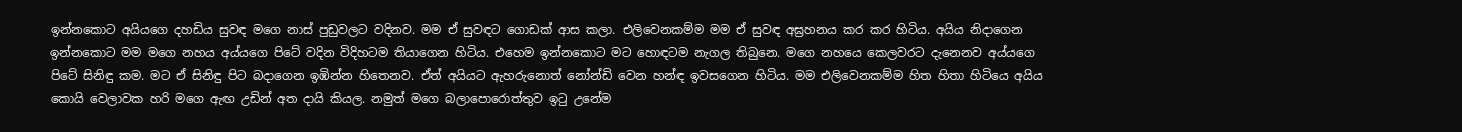ඉන්නකොට අයියගෙ දහඩිය සුවඳ මගෙ නාස් පුඩුවලට වදිනව. මම ඒ සුවඳට ගොඩක් ආස කලා. එලිවෙනකම්ම මම ඒ සුවඳ අඝ්‍රහනය කර කර හිටිය. අයිය නිදාගෙන ඉන්නකොට මම මගෙ නහය අය්යගෙ පිටේ වදින විදිහටම තියාගෙන හිටිය. එහෙම ඉන්නකොට මට හොඳටම නැගල තිබුනෙ. මගෙ නහයෙ කෙලවරට දැනෙනව අය්යගෙ පිටේ සිනිඳු කම. මට ඒ සිනිඳු පිට බදාගෙන ඉඹින්න හිතෙනව. ඒත් අයියට ඇහරුනොත් නෝන්ඩි වෙන හන්ඳ ඉවසගෙන හිටිය. මම එලිවෙනකම්ම හිත හිතා හිටියෙ අයිය කොයි වෙලාවක හරි මගෙ ඇඟ උඩින් අත දායි කියල. නමුත් මගෙ බලාපොරොත්තුව ඉටු උනේම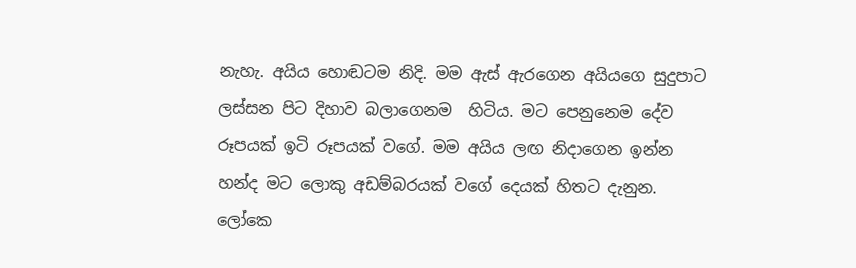නැහැ. අයිය හොඬටම නිදි. මම ඇස් ඇරගෙන අයියගෙ සුදුපාට ලස්සන පිට දිහාව බලාගෙනම  හිටිය. මට පෙනුනෙම දේව රූපයක් ඉටි රූපයක් වගේ. මම අයිය ලඟ නිදාගෙන ඉන්න හන්ද මට ලොකු අඩම්බරයක් වගේ දෙයක් හිතට දැනුන. ලෝකෙ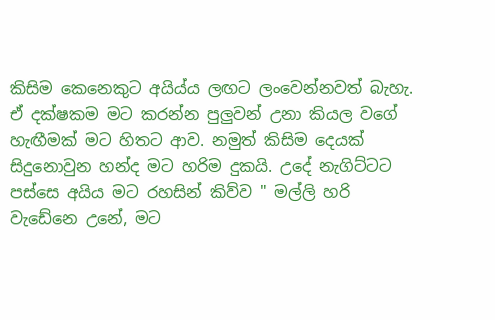කිසිම කෙනෙකුට අයිය්ය ලඟට ලංවෙන්නවත් බැහැ. ඒ දක්ෂකම මට කරන්න පුලුවන් උනා කියල වගේ හැඟීමක් මට හිතට ආව. නමුත් කිසිම දෙයක් සිදුනොවුන හන්ද මට හරිම දුකයි. උදේ නැගිට්ටට පස්සෙ අයිය මට රහසින් කිව්ව " මල්ලි හරි වැඩේනෙ උනේ, මට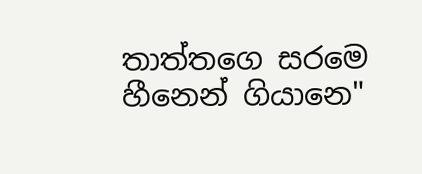තාත්තගෙ සරමෙ හීනෙන් ගියානෙ"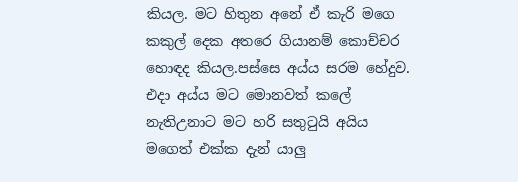කියල. මට හිතුන අනේ ඒ කැරි මගෙ කකුල් දෙක අතරෙ ගියානම් කොච්චර හොඳද කියල.පස්සෙ අය්ය සරම හේදුව. එදා අය්ය මට මොනවත් කලේ නැතිඋනාට මට හරි සතුටුයි අයිය මගෙත් එක්ක දැන් යාලු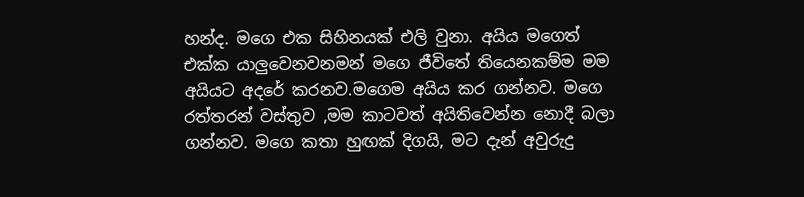හන්ද. මගෙ එක සිහිනයක් එලි වුනා. අයිය මගෙත් එක්ක යාලුවෙනවනමන් මගෙ ජීවිතේ තියෙනකම්ම මම අයියට අදරේ කරනව.මගෙම අයිය කර ගන්නව. මගෙ රත්තරන් වස්තුව ,මම කාටවත් අයිතිවෙන්න නොදී බලා ගන්නව. මගෙ කතා හුඟක් දිගයි, මට දැන් අවුරුදු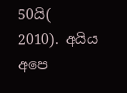50යි( 2010). අයිය අපෙ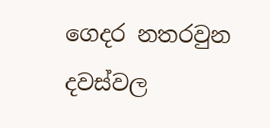ගෙදර නතරවුන දවස්වල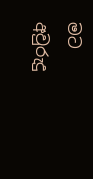මට අවුරුදු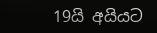19යි අයියට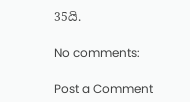35යි.

No comments:

Post a Comment